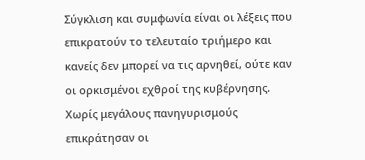Σύγκλιση και συμφωνία είναι οι λέξεις που επικρατούν το τελευταίο τριήμερο και κανείς δεν μπορεί να τις αρνηθεί, ούτε καν οι ορκισμένοι εχθροί της κυβέρνησης. Χωρίς μεγάλους πανηγυρισμούς επικράτησαν οι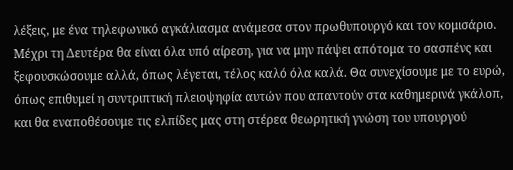λέξεις, με ένα τηλεφωνικό αγκάλιασμα ανάμεσα στον πρωθυπουργό και τον κομισάριο. Μέχρι τη Δευτέρα θα είναι όλα υπό αίρεση, για να μην πάψει απότομα το σασπένς και ξεφουσκώσουμε αλλά, όπως λέγεται, τέλος καλό όλα καλά. Θα συνεχίσουμε με το ευρώ, όπως επιθυμεί η συντριπτική πλειοψηφία αυτών που απαντούν στα καθημερινά γκάλοπ, και θα εναποθέσουμε τις ελπίδες μας στη στέρεα θεωρητική γνώση του υπουργού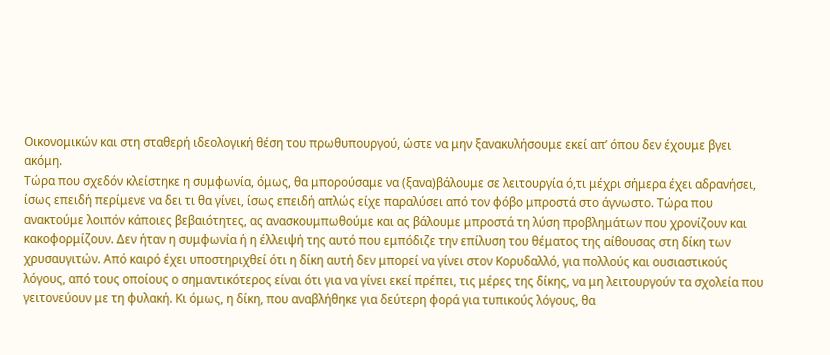Οικονομικών και στη σταθερή ιδεολογική θέση του πρωθυπουργού, ώστε να μην ξανακυλήσουμε εκεί απ’ όπου δεν έχουμε βγει ακόμη.
Τώρα που σχεδόν κλείστηκε η συμφωνία, όμως, θα μπορούσαμε να (ξανα)βάλουμε σε λειτουργία ό,τι μέχρι σήμερα έχει αδρανήσει, ίσως επειδή περίμενε να δει τι θα γίνει, ίσως επειδή απλώς είχε παραλύσει από τον φόβο μπροστά στο άγνωστο. Τώρα που ανακτούμε λοιπόν κάποιες βεβαιότητες, ας ανασκουμπωθούμε και ας βάλουμε μπροστά τη λύση προβλημάτων που χρονίζουν και κακοφορμίζουν. Δεν ήταν η συμφωνία ή η έλλειψή της αυτό που εμπόδιζε την επίλυση του θέματος της αίθουσας στη δίκη των χρυσαυγιτών. Από καιρό έχει υποστηριχθεί ότι η δίκη αυτή δεν μπορεί να γίνει στον Κορυδαλλό, για πολλούς και ουσιαστικούς λόγους, από τους οποίους ο σημαντικότερος είναι ότι για να γίνει εκεί πρέπει, τις μέρες της δίκης, να μη λειτουργούν τα σχολεία που γειτονεύουν με τη φυλακή. Κι όμως, η δίκη, που αναβλήθηκε για δεύτερη φορά για τυπικούς λόγους, θα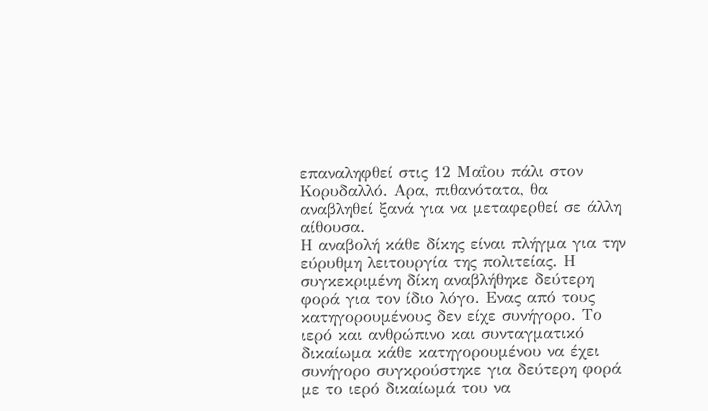επαναληφθεί στις 12 Μαΐου πάλι στον Κορυδαλλό. Αρα, πιθανότατα, θα αναβληθεί ξανά για να μεταφερθεί σε άλλη αίθουσα.
Η αναβολή κάθε δίκης είναι πλήγμα για την εύρυθμη λειτουργία της πολιτείας. Η συγκεκριμένη δίκη αναβλήθηκε δεύτερη φορά για τον ίδιο λόγο. Ενας από τους κατηγορουμένους δεν είχε συνήγορο. Το ιερό και ανθρώπινο και συνταγματικό δικαίωμα κάθε κατηγορουμένου να έχει συνήγορο συγκρούστηκε για δεύτερη φορά με το ιερό δικαίωμά του να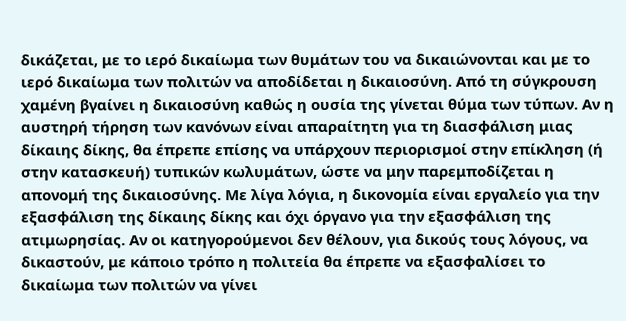δικάζεται, με το ιερό δικαίωμα των θυμάτων του να δικαιώνονται και με το ιερό δικαίωμα των πολιτών να αποδίδεται η δικαιοσύνη. Από τη σύγκρουση χαμένη βγαίνει η δικαιοσύνη καθώς η ουσία της γίνεται θύμα των τύπων. Αν η αυστηρή τήρηση των κανόνων είναι απαραίτητη για τη διασφάλιση μιας δίκαιης δίκης, θα έπρεπε επίσης να υπάρχουν περιορισμοί στην επίκληση (ή στην κατασκευή) τυπικών κωλυμάτων, ώστε να μην παρεμποδίζεται η απονομή της δικαιοσύνης. Με λίγα λόγια, η δικονομία είναι εργαλείο για την εξασφάλιση της δίκαιης δίκης και όχι όργανο για την εξασφάλιση της ατιμωρησίας. Αν οι κατηγορούμενοι δεν θέλουν, για δικούς τους λόγους, να δικαστούν, με κάποιο τρόπο η πολιτεία θα έπρεπε να εξασφαλίσει το δικαίωμα των πολιτών να γίνει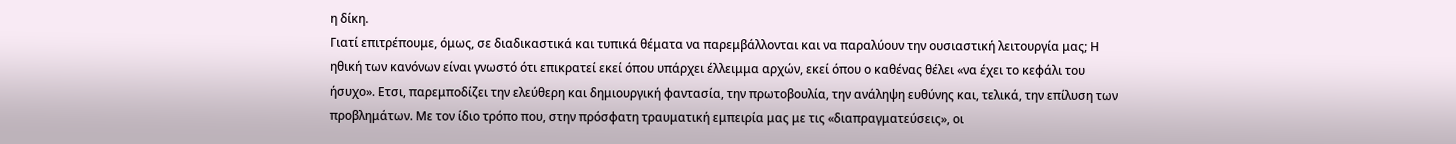η δίκη.
Γιατί επιτρέπουμε, όμως, σε διαδικαστικά και τυπικά θέματα να παρεμβάλλονται και να παραλύουν την ουσιαστική λειτουργία μας; Η ηθική των κανόνων είναι γνωστό ότι επικρατεί εκεί όπου υπάρχει έλλειμμα αρχών, εκεί όπου ο καθένας θέλει «να έχει το κεφάλι του ήσυχο». Ετσι, παρεμποδίζει την ελεύθερη και δημιουργική φαντασία, την πρωτοβουλία, την ανάληψη ευθύνης και, τελικά, την επίλυση των προβλημάτων. Με τον ίδιο τρόπο που, στην πρόσφατη τραυματική εμπειρία μας με τις «διαπραγματεύσεις», οι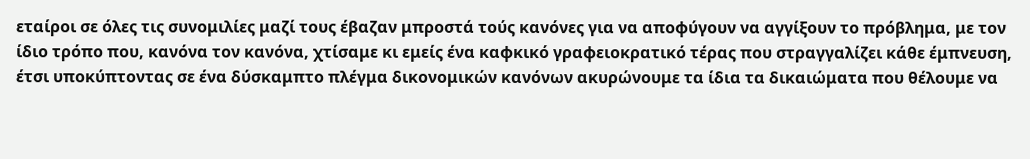εταίροι σε όλες τις συνομιλίες μαζί τους έβαζαν μπροστά τούς κανόνες για να αποφύγουν να αγγίξουν το πρόβλημα, με τον ίδιο τρόπο που, κανόνα τον κανόνα, χτίσαμε κι εμείς ένα καφκικό γραφειοκρατικό τέρας που στραγγαλίζει κάθε έμπνευση, έτσι υποκύπτοντας σε ένα δύσκαμπτο πλέγμα δικονομικών κανόνων ακυρώνουμε τα ίδια τα δικαιώματα που θέλουμε να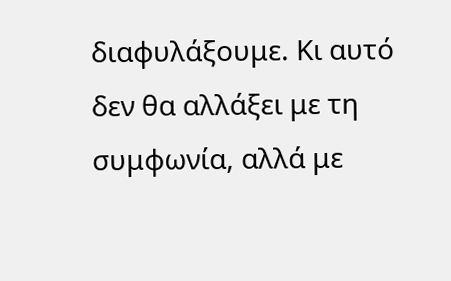διαφυλάξουμε. Κι αυτό δεν θα αλλάξει με τη συμφωνία, αλλά με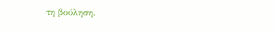τη βούληση.